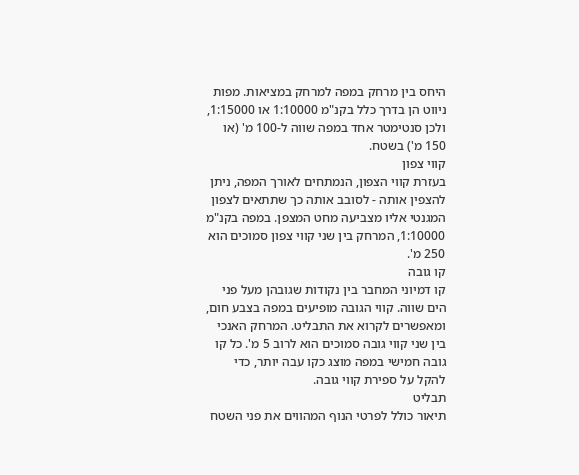היחס בין מרחק במפה למרחק במציאות. מפות ניווט הן בדרך כלל בקנ"מ 1:10000 או 1:15000, ולכן סנטימטר אחד במפה שווה ל-100 מ' (או 150 מ') בשטח.
קווי צפון
בעזרת קווי הצפון, הנמתחים לאורך המפה, ניתן להצפין אותה - לסובב אותה כך שתתאים לצפון המגנטי אליו מצביעה מחט המצפן. במפה בקנ"מ 1:10000, המרחק בין שני קווי צפון סמוכים הוא 250 מ'.
קו גובה
קו דמיוני המחבר בין נקודות שגובהן מעל פני הים שווה. קווי הגובה מופיעים במפה בצבע חום, ומאפשרים לקרוא את התבליט. המרחק האנכי בין שני קווי גובה סמוכים הוא לרוב 5 מ'. כל קו גובה חמישי במפה מוצג כקו עבה יותר, כדי להקל על ספירת קווי גובה.
תבליט
תיאור כולל לפרטי הנוף המהווים את פני השטח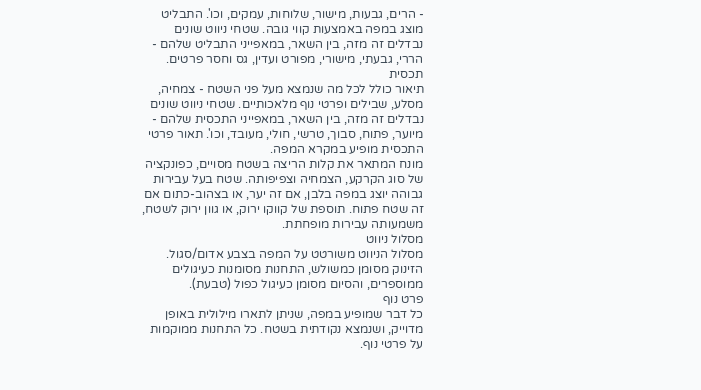- הרים, גבעות, מישור, שלוחות, עמקים, וכו'. התבליט מוצג במפה באמצעות קווי גובה. שטחי ניווט שונים נבדלים זה מזה, בין השאר, במאפייני התבליט שלהם - הררי, גבעתי, מישורי, מפורט ועדין, גס וחסר פרטים.
תכסית
תיאור כולל לכל מה שנמצא מעל פני השטח - צמחיה, מסלע, שבילים ופרטי נוף מלאכותיים. שטחי ניווט שונים נבדלים זה מזה, בין השאר, במאפייני התכסית שלהם - מיוער, פתוח, סבוך, טרשי, חולי, מעובד, וכו'. תאור פרטי התכסית מופיע במקרא המפה.
מונח המתאר את קלות הריצה בשטח מסויים, כפונקציה של סוג הקרקע, הצמחיה וצפיפותה. שטח בעל עבירות גבוהה יוצג במפה בלבן, אם זה יער, או בצהוב-כתום אם זה שטח פתוח. תוספת של קווקו ירוק, או גוון ירוק לשטח, משמעותה עבירות מופחתת.
מסלול ניווט
מסלול הניווט משורטט על המפה בצבע אדום/סגול. הזינוק מסומן כמשולש, התחנות מסומנות כעיגולים ממוספרים, והסיום מסומן כעיגול כפול (טבעת).
פרט נוף
כל דבר שמופיע במפה, שניתן לתארו מילולית באופן מדוייק, ושנמצא נקודתית בשטח. כל התחנות ממוקמות על פרטי נוף.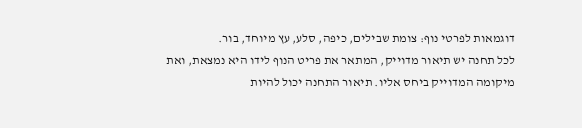דוגמאות לפרטי נוף: צומת שבילים, כיפה, סלע, עץ מיוחד, בור.
לכל תחנה יש תיאור מדוייק, המתאר את פריט הנוף לידו היא נמצאת, ואת מיקומה המדוייק ביחס אליו. תיאור התחנה יכול להיות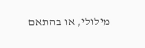מילולי, או בהתאם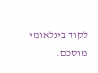לקוד בינלאומי מוסכם.